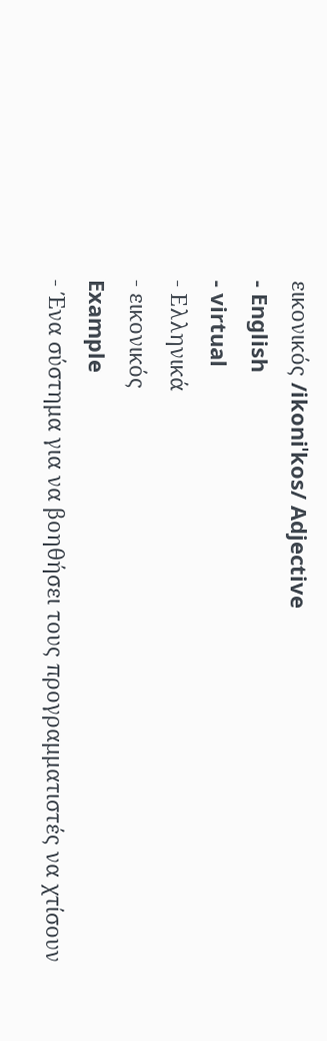εικονικός /ikoniˈkos/ Adjective
- English
- virtual
- Ελληνικά
- εικονικός
Example
- Ένα σύστημα για να βοηθήσει τους προγραμματιστές να χτίσουν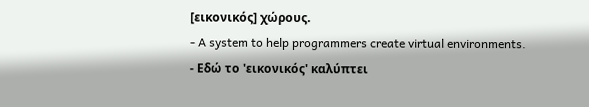[εικονικός] χώρους.
- A system to help programmers create virtual environments.
- Εδώ το 'εικονικός' καλύπτει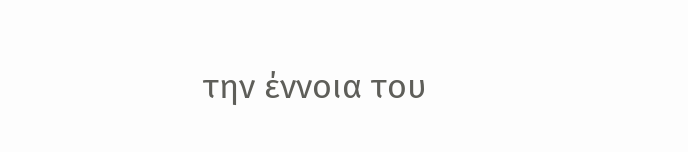την έννοια του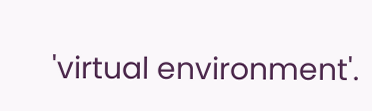'virtual environment'.